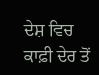ਦੇਸ਼ ਵਿਚ ਕਾਫ਼ੀ ਦੇਰ ਤੋਂ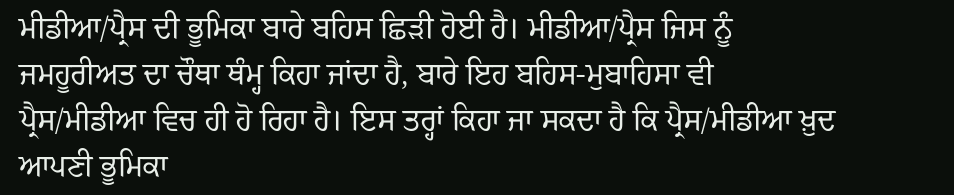ਮੀਡੀਆ/ਪ੍ਰੈਸ ਦੀ ਭੂਮਿਕਾ ਬਾਰੇ ਬਹਿਸ ਛਿੜੀ ਹੋਈ ਹੈ। ਮੀਡੀਆ/ਪ੍ਰੈਸ ਜਿਸ ਨੂੰ ਜਮਹੂਰੀਅਤ ਦਾ ਚੌਥਾ ਥੰਮ੍ਹ ਕਿਹਾ ਜਾਂਦਾ ਹੈ, ਬਾਰੇ ਇਹ ਬਹਿਸ-ਮੁਬਾਹਿਸਾ ਵੀ ਪ੍ਰੈਸ/ਮੀਡੀਆ ਵਿਚ ਹੀ ਹੋ ਰਿਹਾ ਹੈ। ਇਸ ਤਰ੍ਹਾਂ ਕਿਹਾ ਜਾ ਸਕਦਾ ਹੈ ਕਿ ਪ੍ਰੈਸ/ਮੀਡੀਆ ਖ਼ੁਦ ਆਪਣੀ ਭੂਮਿਕਾ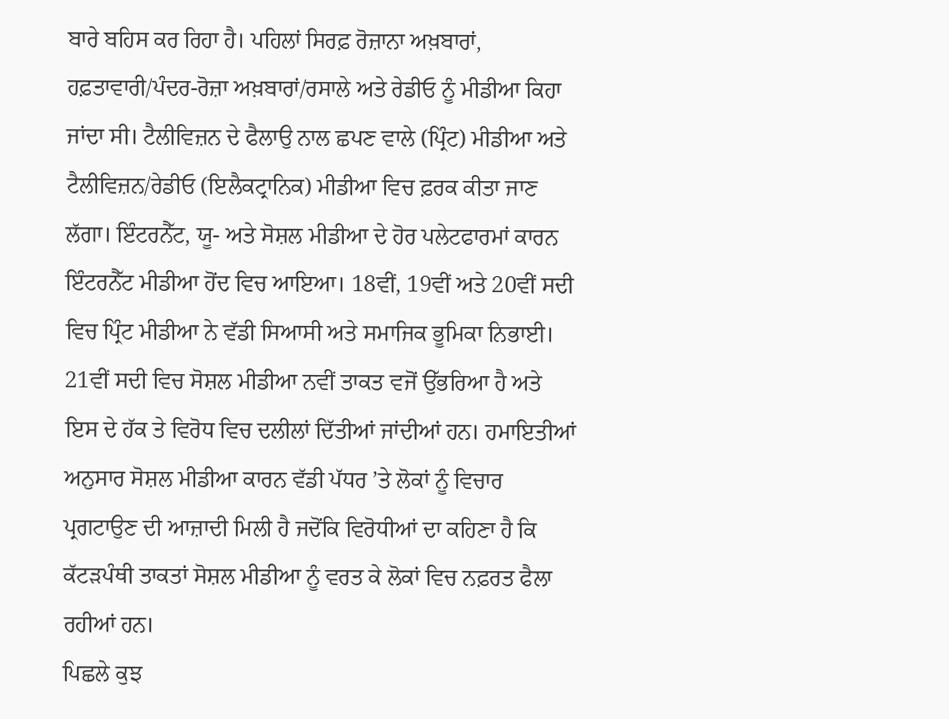ਬਾਰੇ ਬਹਿਸ ਕਰ ਰਿਹਾ ਹੈ। ਪਹਿਲਾਂ ਸਿਰਫ਼ ਰੋਜ਼ਾਨਾ ਅਖ਼ਬਾਰਾਂ, ਹਫ਼ਤਾਵਾਰੀ/ਪੰਦਰ-ਰੋਜ਼ਾ ਅਖ਼ਬਾਰਾਂ/ਰਸਾਲੇ ਅਤੇ ਰੇਡੀਓ ਨੂੰ ਮੀਡੀਆ ਕਿਹਾ ਜਾਂਦਾ ਸੀ। ਟੈਲੀਵਿਜ਼ਨ ਦੇ ਫੈਲਾਉ ਨਾਲ ਛਪਣ ਵਾਲੇ (ਪ੍ਰਿੰਟ) ਮੀਡੀਆ ਅਤੇ ਟੈਲੀਵਿਜ਼ਨ/ਰੇਡੀਓ (ਇਲੈਕਟ੍ਰਾਨਿਕ) ਮੀਡੀਆ ਵਿਚ ਫ਼ਰਕ ਕੀਤਾ ਜਾਣ ਲੱਗਾ। ਇੰਟਰਨੈੱਟ, ਯੂ- ਅਤੇ ਸੋਸ਼ਲ ਮੀਡੀਆ ਦੇ ਹੋਰ ਪਲੇਟਫਾਰਮਾਂ ਕਾਰਨ ਇੰਟਰਨੈੱਟ ਮੀਡੀਆ ਹੋਂਦ ਵਿਚ ਆਇਆ। 18ਵੀਂ, 19ਵੀਂ ਅਤੇ 20ਵੀਂ ਸਦੀ ਵਿਚ ਪ੍ਰਿੰਟ ਮੀਡੀਆ ਨੇ ਵੱਡੀ ਸਿਆਸੀ ਅਤੇ ਸਮਾਜਿਕ ਭੂਮਿਕਾ ਨਿਭਾਈ। 21ਵੀਂ ਸਦੀ ਵਿਚ ਸੋਸ਼ਲ ਮੀਡੀਆ ਨਵੀਂ ਤਾਕਤ ਵਜੋਂ ਉੱਭਰਿਆ ਹੈ ਅਤੇ ਇਸ ਦੇ ਹੱਕ ਤੇ ਵਿਰੋਧ ਵਿਚ ਦਲੀਲਾਂ ਦਿੱਤੀਆਂ ਜਾਂਦੀਆਂ ਹਨ। ਹਮਾਇਤੀਆਂ ਅਨੁਸਾਰ ਸੋਸ਼ਲ ਮੀਡੀਆ ਕਾਰਨ ਵੱਡੀ ਪੱਧਰ ’ਤੇ ਲੋਕਾਂ ਨੂੰ ਵਿਚਾਰ ਪ੍ਰਗਟਾਉਣ ਦੀ ਆਜ਼ਾਦੀ ਮਿਲੀ ਹੈ ਜਦੋਂਕਿ ਵਿਰੋਧੀਆਂ ਦਾ ਕਹਿਣਾ ਹੈ ਕਿ ਕੱਟੜਪੰਥੀ ਤਾਕਤਾਂ ਸੋਸ਼ਲ ਮੀਡੀਆ ਨੂੰ ਵਰਤ ਕੇ ਲੋਕਾਂ ਵਿਚ ਨਫ਼ਰਤ ਫੈਲਾ ਰਹੀਆਂ ਹਨ।
ਪਿਛਲੇ ਕੁਝ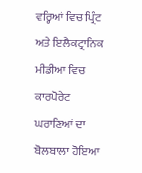ਵਰ੍ਹਿਆਂ ਵਿਚ ਪ੍ਰਿੰਟ ਅਤੇ ਇਲੈਕਟ੍ਰਾਨਿਕ ਮੀਡੀਆ ਵਿਚ ਕਾਰਪੋਰੇਟ ਘਰਾਣਿਆਂ ਦਾ ਬੋਲਬਾਲਾ ਹੋਇਆ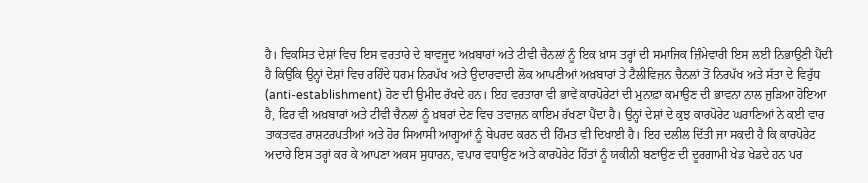ਹੈ। ਵਿਕਸਿਤ ਦੇਸ਼ਾਂ ਵਿਚ ਇਸ ਵਰਤਾਰੇ ਦੇ ਬਾਵਜੂਦ ਅਖ਼ਬਾਰਾਂ ਅਤੇ ਟੀਵੀ ਚੈਨਲਾਂ ਨੂੰ ਇਕ ਖ਼ਾਸ ਤਰ੍ਹਾਂ ਦੀ ਸਮਾਜਿਕ ਜ਼ਿੰਮੇਵਾਰੀ ਇਸ ਲਈ ਨਿਭਾਉਣੀ ਪੈਂਦੀ ਹੈ ਕਿਉਂਕਿ ਉਨ੍ਹਾਂ ਦੇਸ਼ਾਂ ਵਿਚ ਰਹਿੰਦੇ ਧਰਮ ਨਿਰਪੱਖ ਅਤੇ ਉਦਾਰਵਾਦੀ ਲੋਕ ਆਪਣੀਆਂ ਅਖ਼ਬਾਰਾਂ ਤੇ ਟੈਲੀਵਿਜ਼ਨ ਚੈਨਲਾਂ ਤੋਂ ਨਿਰਪੱਖ ਅਤੇ ਸੱਤਾ ਦੇ ਵਿਰੁੱਧ (anti-establishment) ਹੋਣ ਦੀ ਉਮੀਦ ਰੱਖਦੇ ਹਨ। ਇਹ ਵਰਤਾਰਾ ਵੀ ਭਾਵੇਂ ਕਾਰਪੋਰੇਟਾਂ ਦੀ ਮੁਨਾਫ਼ਾ ਕਮਾਉਣ ਦੀ ਭਾਵਨਾ ਨਾਲ ਜੁੜਿਆ ਹੋਇਆ ਹੈ, ਫਿਰ ਵੀ ਅਖ਼ਬਾਰਾਂ ਅਤੇ ਟੀਵੀ ਚੈਨਲਾਂ ਨੂੰ ਖ਼ਬਰਾਂ ਦੇਣ ਵਿਚ ਤਵਾਜ਼ਨ ਕਾਇਮ ਰੱਖਣਾ ਪੈਂਦਾ ਹੈ। ਉਨ੍ਹਾਂ ਦੇਸ਼ਾਂ ਦੇ ਕੁਝ ਕਾਰਪੋਰੇਟ ਘਰਾਣਿਆਂ ਨੇ ਕਈ ਵਾਰ ਤਾਕਤਵਰ ਰਾਸ਼ਟਰਪਤੀਆਂ ਅਤੇ ਹੋਰ ਸਿਆਸੀ ਆਗੂਆਂ ਨੂੰ ਬੇਪਰਦ ਕਰਨ ਦੀ ਹਿੰਮਤ ਵੀ ਦਿਖਾਈ ਹੈ। ਇਹ ਦਲੀਲ ਦਿੱਤੀ ਜਾ ਸਕਦੀ ਹੈ ਕਿ ਕਾਰਪੋਰੇਟ ਅਦਾਰੇ ਇਸ ਤਰ੍ਹਾਂ ਕਰ ਕੇ ਆਪਣਾ ਅਕਸ ਸੁਧਾਰਨ, ਵਪਾਰ ਵਧਾਉਣ ਅਤੇ ਕਾਰਪੋਰੇਟ ਹਿੱਤਾਂ ਨੂੰ ਯਕੀਨੀ ਬਣਾਉਣ ਦੀ ਦੂਰਗਾਮੀ ਖੇਡ ਖੇਡਦੇ ਹਨ ਪਰ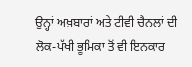ਉਨ੍ਹਾਂ ਅਖ਼ਬਾਰਾਂ ਅਤੇ ਟੀਵੀ ਚੈਨਲਾਂ ਦੀ ਲੋਕ-ਪੱਖੀ ਭੂਮਿਕਾ ਤੋਂ ਵੀ ਇਨਕਾਰ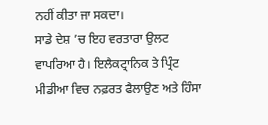ਨਹੀਂ ਕੀਤਾ ਜਾ ਸਕਦਾ।
ਸਾਡੇ ਦੇਸ਼ ’ਚ ਇਹ ਵਰਤਾਰਾ ਉਲਟ ਵਾਪਰਿਆ ਹੈ। ਇਲੈਕਟ੍ਰਾਨਿਕ ਤੇ ਪ੍ਰਿੰਟ ਮੀਡੀਆ ਵਿਚ ਨਫ਼ਰਤ ਫੈਲਾਉਣ ਅਤੇ ਹਿੰਸਾ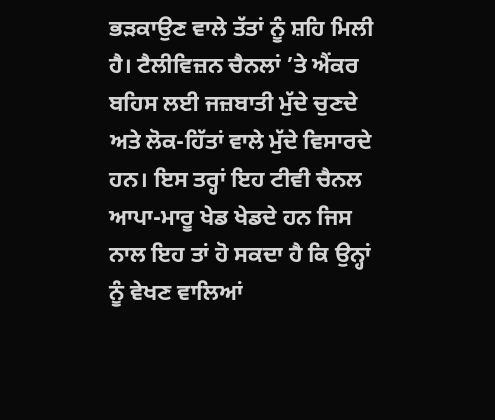ਭੜਕਾਉਣ ਵਾਲੇ ਤੱਤਾਂ ਨੂੰ ਸ਼ਹਿ ਮਿਲੀ ਹੈ। ਟੈਲੀਵਿਜ਼ਨ ਚੈਨਲਾਂ ’ਤੇ ਐਂਕਰ ਬਹਿਸ ਲਈ ਜਜ਼ਬਾਤੀ ਮੁੱਦੇ ਚੁਣਦੇ ਅਤੇ ਲੋਕ-ਹਿੱਤਾਂ ਵਾਲੇ ਮੁੱਦੇ ਵਿਸਾਰਦੇ ਹਨ। ਇਸ ਤਰ੍ਹਾਂ ਇਹ ਟੀਵੀ ਚੈਨਲ ਆਪਾ-ਮਾਰੂ ਖੇਡ ਖੇਡਦੇ ਹਨ ਜਿਸ ਨਾਲ ਇਹ ਤਾਂ ਹੋ ਸਕਦਾ ਹੈ ਕਿ ਉਨ੍ਹਾਂ ਨੂੰ ਵੇਖਣ ਵਾਲਿਆਂ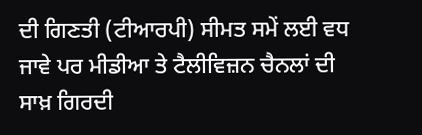ਦੀ ਗਿਣਤੀ (ਟੀਆਰਪੀ) ਸੀਮਤ ਸਮੇਂ ਲਈ ਵਧ ਜਾਵੇ ਪਰ ਮੀਡੀਆ ਤੇ ਟੈਲੀਵਿਜ਼ਨ ਚੈਨਲਾਂ ਦੀ ਸਾਖ਼ ਗਿਰਦੀ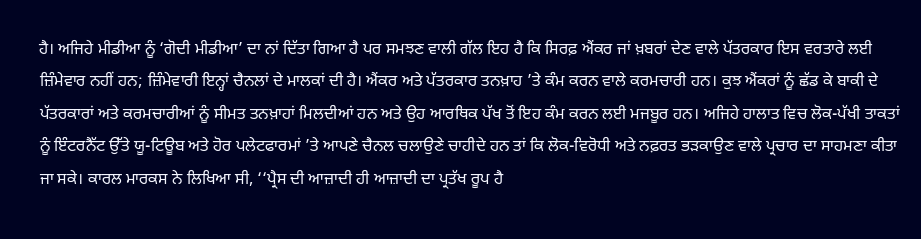ਹੈ। ਅਜਿਹੇ ਮੀਡੀਆ ਨੂੰ ‘ਗੋਦੀ ਮੀਡੀਆ’ ਦਾ ਨਾਂ ਦਿੱਤਾ ਗਿਆ ਹੈ ਪਰ ਸਮਝਣ ਵਾਲੀ ਗੱਲ ਇਹ ਹੈ ਕਿ ਸਿਰਫ਼ ਐਂਕਰ ਜਾਂ ਖ਼ਬਰਾਂ ਦੇਣ ਵਾਲੇ ਪੱਤਰਕਾਰ ਇਸ ਵਰਤਾਰੇ ਲਈ ਜ਼ਿੰਮੇਵਾਰ ਨਹੀਂ ਹਨ; ਜ਼ਿੰਮੇਵਾਰੀ ਇਨ੍ਹਾਂ ਚੈਨਲਾਂ ਦੇ ਮਾਲਕਾਂ ਦੀ ਹੈ। ਐਂਕਰ ਅਤੇ ਪੱਤਰਕਾਰ ਤਨਖ਼ਾਹ ’ਤੇ ਕੰਮ ਕਰਨ ਵਾਲੇ ਕਰਮਚਾਰੀ ਹਨ। ਕੁਝ ਐਂਕਰਾਂ ਨੂੰ ਛੱਡ ਕੇ ਬਾਕੀ ਦੇ ਪੱਤਰਕਾਰਾਂ ਅਤੇ ਕਰਮਚਾਰੀਆਂ ਨੂੰ ਸੀਮਤ ਤਨਖ਼ਾਹਾਂ ਮਿਲਦੀਆਂ ਹਨ ਅਤੇ ਉਹ ਆਰਥਿਕ ਪੱਖ ਤੋਂ ਇਹ ਕੰਮ ਕਰਨ ਲਈ ਮਜਬੂਰ ਹਨ। ਅਜਿਹੇ ਹਾਲਾਤ ਵਿਚ ਲੋਕ-ਪੱਖੀ ਤਾਕਤਾਂ ਨੂੰ ਇੰਟਰਨੈੱਟ ਉੱਤੇ ਯੂ-ਟਿਊਬ ਅਤੇ ਹੋਰ ਪਲੇਟਫਾਰਮਾਂ ’ਤੇ ਆਪਣੇ ਚੈਨਲ ਚਲਾਉਣੇ ਚਾਹੀਦੇ ਹਨ ਤਾਂ ਕਿ ਲੋਕ-ਵਿਰੋਧੀ ਅਤੇ ਨਫ਼ਰਤ ਭੜਕਾਉਣ ਵਾਲੇ ਪ੍ਰਚਾਰ ਦਾ ਸਾਹਮਣਾ ਕੀਤਾ ਜਾ ਸਕੇ। ਕਾਰਲ ਮਾਰਕਸ ਨੇ ਲਿਖਿਆ ਸੀ, ‘‘ਪ੍ਰੈਸ ਦੀ ਆਜ਼ਾਦੀ ਹੀ ਆਜ਼ਾਦੀ ਦਾ ਪ੍ਰਤੱਖ ਰੂਪ ਹੈ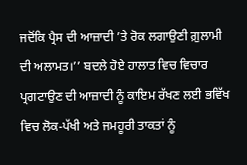ਜਦੋਂਕਿ ਪ੍ਰੈਸ ਦੀ ਆਜ਼ਾਦੀ ’ਤੇ ਰੋਕ ਲਗਾਉਣੀ ਗ਼ੁਲਾਮੀ ਦੀ ਅਲਾਮਤ।’’ ਬਦਲੇ ਹੋਏ ਹਾਲਾਤ ਵਿਚ ਵਿਚਾਰ ਪ੍ਰਗਟਾਉਣ ਦੀ ਆਜ਼ਾਦੀ ਨੂੰ ਕਾਇਮ ਰੱਖਣ ਲਈ ਭਵਿੱਖ ਵਿਚ ਲੋਕ-ਪੱਖੀ ਅਤੇ ਜਮਹੂਰੀ ਤਾਕਤਾਂ ਨੂੰ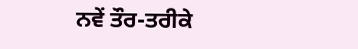ਨਵੇਂ ਤੌਰ-ਤਰੀਕੇ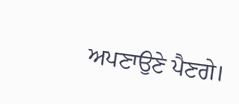ਅਪਣਾਉਣੇ ਪੈਣਗੇ।